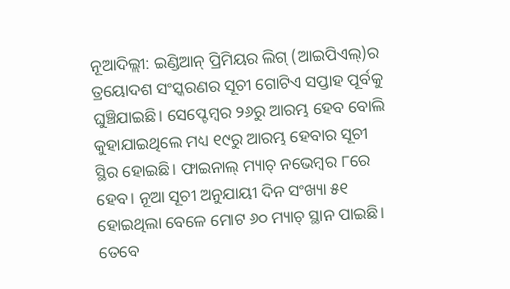ନୂଆଦିଲ୍ଲୀ: ଇଣ୍ଡିଆନ୍ ପ୍ରିମିୟର ଲିଗ୍ (ଆଇପିଏଲ୍)ର ତ୍ରୟୋଦଶ ସଂସ୍କରଣର ସୂଚୀ ଗୋଟିଏ ସପ୍ତାହ ପୂର୍ବକୁ ଘୁଞ୍ଚିଯାଇଛି। ସେପ୍ଟେମ୍ବର ୨୬ରୁ ଆରମ୍ଭ ହେବ ବୋଲି କୁହାଯାଇଥିଲେ ମଧ୍ୟ ୧୯ରୁ ଆରମ୍ଭ ହେବାର ସୂଚୀ ସ୍ଥିର ହୋଇଛି। ଫାଇନାଲ୍ ମ୍ୟାଚ୍ ନଭେମ୍ବର ୮ରେ ହେବ। ନୂଆ ସୂଚୀ ଅନୁଯାୟୀ ଦିନ ସଂଖ୍ୟା ୫୧ ହୋଇଥିଲା ବେଳେ ମୋଟ ୬୦ ମ୍ୟାଚ୍ ସ୍ଥାନ ପାଇଛି। ତେବେ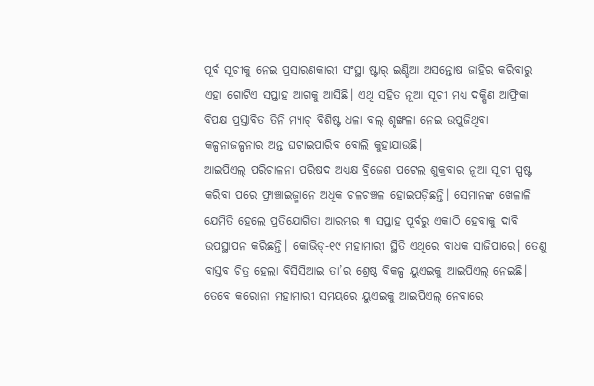ପୂର୍ବ ସୂଚୀକୁ ନେଇ ପ୍ରସାରଣକାରୀ ସଂସ୍ଥା ଷ୍ଟାର୍ ଇଣ୍ଡିଆ ଅସନ୍ତୋଷ ଜାହିର କରିବାରୁ ଏହା ଗୋଟିଏ ସପ୍ତାହ ଆଗକୁ ଆସିଛି। ଏଥି ସହିତ ନୂଆ ସୂଚୀ ମଧ୍ୟ ଦକ୍ଷିଣ ଆଫ୍ରିକା ବିପକ୍ଷ ପ୍ରସ୍ତାବିତ ତିନି ମ୍ୟାଚ୍ ବିଶିଷ୍ଟ ଧଳା ବଲ୍ ଶୃଙ୍ଖଳା ନେଇ ଉପୁଜିଥିବା କଳ୍ପନାଜଳ୍ପନାର ଅନ୍ତ ଘଟାଇପାରିବ ବୋଲି କୁହାଯାଉଛି।
ଆଇପିଏଲ୍ ପରିଚାଳନା ପରିଷଦ ଅଧ୍ୟକ୍ଷ ବ୍ରିଜେଶ ପଟେଲ ଶୁକ୍ରବାର ନୂଆ ସୂଚୀ ସ୍ପଷ୍ଟ କରିବା ପରେ ଫ୍ରାଞ୍ଚାଇଜ୍ମାନେ ଅଧିକ ଚଳଚଞ୍ଚଳ ହୋଇପଡ଼ିଛନ୍ତି। ସେମାନଙ୍କ ଖେଳାଳି ଯେମିତି ହେଲେ ପ୍ରତିଯୋଗିତା ଆରମ୍ଭର ୩ ସପ୍ତାହ ପୂର୍ବରୁ ଏକାଠି ହେବାକୁ ଦାବି ଉପସ୍ଥାପନ କରିଛନ୍ତି। କୋଭିଡ୍-୧୯ ମହାମାରୀ ସ୍ଥିତି ଏଥିରେ ବାଧକ ସାଜିପାରେ। ତେଣୁ ବାସ୍ତବ ଚିତ୍ର ହେଲା ବିସିସିଆଇ ତା’ର ଶ୍ରେଷ୍ଠ ବିକଳ୍ପ ୟୁଏଇକୁ ଆଇପିଏଲ୍ ନେଇଛି। ତେବେ କରୋନା ମହାମାରୀ ସମୟରେ ୟୁଏଇକୁ ଆଇପିଏଲ୍ ନେବାରେ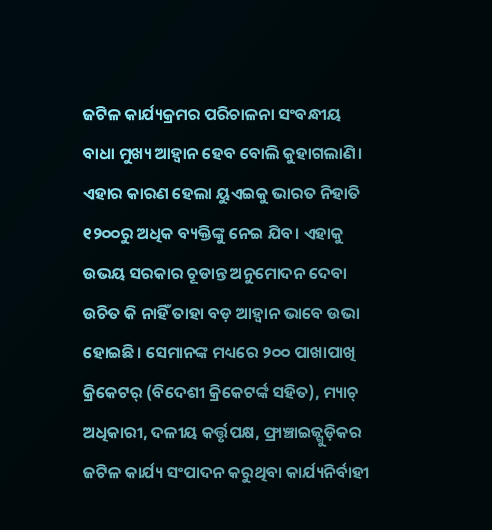ଜଟିଳ କାର୍ଯ୍ୟକ୍ରମର ପରିଚାଳନା ସଂବନ୍ଧୀୟ ବାଧା ମୁଖ୍ୟ ଆହ୍ବାନ ହେବ ବୋଲି କୁହାଗଲାଣି।
ଏହାର କାରଣ ହେଲା ୟୁଏଇକୁ ଭାରତ ନିହାତି ୧୨୦୦ରୁ ଅଧିକ ବ୍ୟକ୍ତିଙ୍କୁ ନେଇ ଯିବ। ଏହାକୁ ଉଭୟ ସରକାର ଚୂଡାନ୍ତ ଅନୁମୋଦନ ଦେବା ଉଚିତ କି ନାହିଁ ତାହା ବଡ଼ ଆହ୍ବାନ ଭାବେ ଉଭା ହୋଇଛି। ସେମାନଙ୍କ ମଧ୍ୟରେ ୨୦୦ ପାଖାପାଖି କ୍ରିକେଟର୍ (ବିଦେଶୀ କ୍ରିକେଟର୍ଙ୍କ ସହିତ), ମ୍ୟାଚ୍ ଅଧିକାରୀ, ଦଳୀୟ କର୍ତ୍ତୃପକ୍ଷ, ଫ୍ରାଞ୍ଚାଇଜ୍ଗୁଡ଼ିକର ଜଟିଳ କାର୍ଯ୍ୟ ସଂପାଦନ କରୁଥିବା କାର୍ଯ୍ୟନିର୍ବାହୀ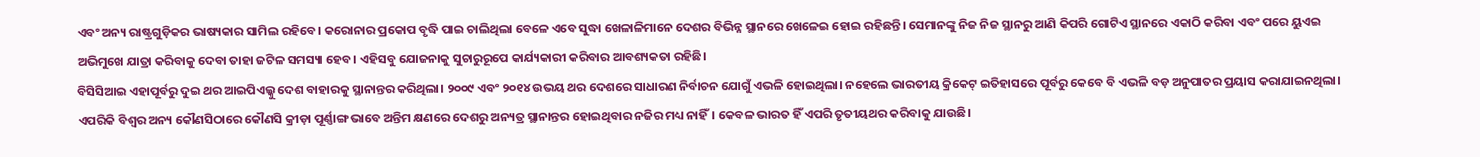ଏବଂ ଅନ୍ୟ ରାଷ୍ଟ୍ରଗୁଡ଼ିକର ଭାଷ୍ୟକାର ସାମିଲ ରହିବେ। କରୋନାର ପ୍ରକୋପ ବୃଦ୍ଧି ପାଇ ଚାଲିଥିଲା ବେଳେ ଏବେ ସୁଦ୍ଧା ଖେଳାଳିମାନେ ଦେଶର ବିଭିନ୍ନ ସ୍ଥାନରେ ଖେଳେଇ ହୋଇ ରହିଛନ୍ତି। ସେମାନଙ୍କୁ ନିଜ ନିଜ ସ୍ଥାନରୁ ଆଣି କିପରି ଗୋଟିଏ ସ୍ଥାନରେ ଏକାଠି କରିବା ଏବଂ ପରେ ୟୁଏଇ ଅଭିମୁଖେ ଯାତ୍ରା କରିବାକୁ ଦେବା ତାହା ଜଟିଳ ସମସ୍ୟା ହେବ। ଏହିସବୁ ଯୋଜନାକୁ ସୁଚାରୁରୂପେ କାର୍ଯ୍ୟକାରୀ କରିବାର ଆବଶ୍ୟକତା ରହିଛି।
ବିସିସିଆଇ ଏହାପୂର୍ବରୁ ଦୁଇ ଥର ଆଇପିଏଲ୍କୁ ଦେଶ ବାହାରକୁ ସ୍ଥାନାନ୍ତର କରିଥିଲା। ୨୦୦୯ ଏବଂ ୨୦୧୪ ଉଭୟ ଥର ଦେଶରେ ସାଧାରଣ ନିର୍ବାଚନ ଯୋଗୁଁ ଏଭଳି ହୋଇଥିଲା। ନହେଲେ ଭାରତୀୟ କ୍ରିକେଟ୍ ଇତିହାସରେ ପୂର୍ବରୁ କେବେ ବି ଏଭଳି ବଡ଼ ଅନୁପାତର ପ୍ରୟାସ କରାଯାଇନଥିଲା। ଏପରିକି ବିଶ୍ବର ଅନ୍ୟ କୌଣସିଠାରେ କୌଣସି କ୍ରୀଡ଼ା ପୂର୍ଣ୍ଣାଙ୍ଗ ଭାବେ ଅନ୍ତିମ କ୍ଷଣରେ ଦେଶରୁ ଅନ୍ୟତ୍ର ସ୍ଥାନାନ୍ତର ହୋଇଥିବାର ନଜିର ମଧ୍ୟ ନାହିଁ। କେବଳ ଭାରତ ହିଁ ଏପରି ତୃତୀୟଥର କରିବାକୁ ଯାଉଛି।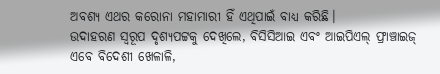ଅବଶ୍ୟ ଏଥର କରୋନା ମହାମାରୀ ହିଁ ଏଥିପାଇଁ ବାଧ୍ୟ କରିଛି।
ଉଦାହରଣ ସ୍ବରୂପ ଦୃଶ୍ୟପଟ୍ଟକୁ ଦେଖିଲେ, ବିସିସିଆଇ ଏବଂ ଆଇପିଏଲ୍ ଫ୍ରାଞ୍ଚାଇଜ୍ ଏବେ ବିଦେଶୀ ଖେଳାଳି,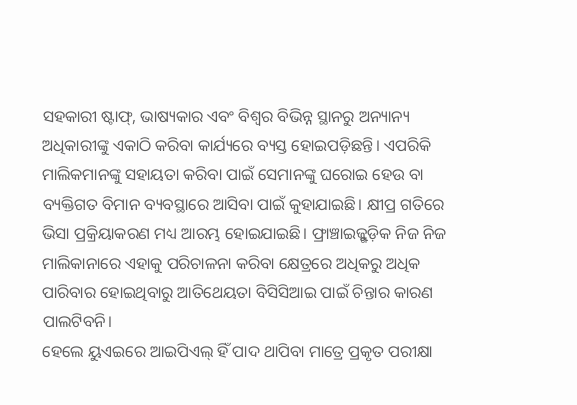ସହକାରୀ ଷ୍ଟାଫ୍, ଭାଷ୍ୟକାର ଏବଂ ବିଶ୍ବର ବିଭିନ୍ନ ସ୍ଥାନରୁ ଅନ୍ୟାନ୍ୟ ଅଧିକାରୀଙ୍କୁ ଏକାଠି କରିବା କାର୍ଯ୍ୟରେ ବ୍ୟସ୍ତ ହୋଇପଡ଼ିଛନ୍ତି। ଏପରିକି ମାଲିକମାନଙ୍କୁ ସହାୟତା କରିବା ପାଇଁ ସେମାନଙ୍କୁ ଘରୋଇ ହେଉ ବା ବ୍ୟକ୍ତିଗତ ବିମାନ ବ୍ୟବସ୍ଥାରେ ଆସିବା ପାଇଁ କୁହାଯାଇଛି। କ୍ଷୀପ୍ର ଗତିରେ ଭିସା ପ୍ରକ୍ରିୟାକରଣ ମଧ୍ୟ ଆରମ୍ଭ ହୋଇଯାଇଛି। ଫ୍ରାଞ୍ଚାଇଜ୍ଗୁଡ଼ିକ ନିଜ ନିଜ ମାଲିକାନାରେ ଏହାକୁ ପରିଚାଳନା କରିବା କ୍ଷେତ୍ରରେ ଅଧିକରୁ ଅଧିକ ପାରିବାର ହୋଇଥିବାରୁ ଆତିଥେୟତା ବିସିସିଆଇ ପାଇଁ ଚିନ୍ତାର କାରଣ ପାଲଟିବନି।
ହେଲେ ୟୁଏଇରେ ଆଇପିଏଲ୍ ହିଁ ପାଦ ଥାପିବା ମାତ୍ରେ ପ୍ରକୃତ ପରୀକ୍ଷା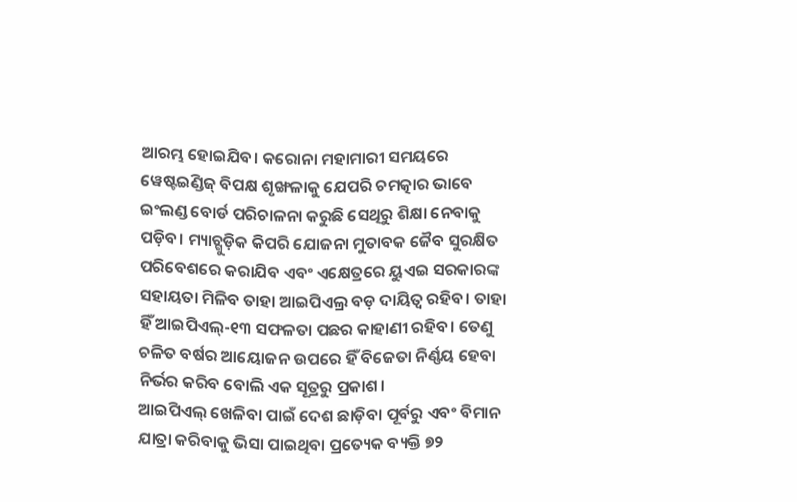ଆରମ୍ଭ ହୋଇଯିବ। କରୋନା ମହାମାରୀ ସମୟରେ ୱେଷ୍ଟଇଣ୍ଡିଜ୍ ବିପକ୍ଷ ଶୃଙ୍ଖଳାକୁ ଯେପରି ଚମତ୍କାର ଭାବେ ଇଂଲଣ୍ଡ ବୋର୍ଡ ପରିଚାଳନା କରୁଛି ସେଥିରୁ ଶିକ୍ଷା ନେବାକୁ ପଡ଼ିବ। ମ୍ୟାଚ୍ଗୁଡ଼ିକ କିପରି ଯୋଜନା ମୁତାବକ ଜୈବ ସୁରକ୍ଷିତ ପରିବେଶରେ କରାଯିବ ଏବଂ ଏକ୍ଷେତ୍ରରେ ୟୁଏଇ ସରକାରଙ୍କ ସହାୟତା ମିଳିବ ତାହା ଆଇପିଏଲ୍ର ବଡ଼ ଦାୟିତ୍ବ ରହିବ। ତାହା ହିଁ ଆଇପିଏଲ୍-୧୩ ସଫଳତା ପଛର କାହାଣୀ ରହିବ। ତେଣୁ ଚଳିତ ବର୍ଷର ଆୟୋଜନ ଉପରେ ହିଁ ବିଜେତା ନିର୍ଣ୍ଣୟ ହେବା ନିର୍ଭର କରିବ ବୋଲି ଏକ ସୂତ୍ରରୁ ପ୍ରକାଶ।
ଆଇପିଏଲ୍ ଖେଳିବା ପାଇଁ ଦେଶ ଛାଡ଼ିବା ପୂର୍ବରୁ ଏବଂ ବିମାନ ଯାତ୍ରା କରିବାକୁ ଭିସା ପାଇଥିବା ପ୍ରତ୍ୟେକ ବ୍ୟକ୍ତି ୭୨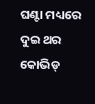ଘଣ୍ଟା ମଧ୍ୟରେ ଦୁଇ ଥର କୋଭିଡ୍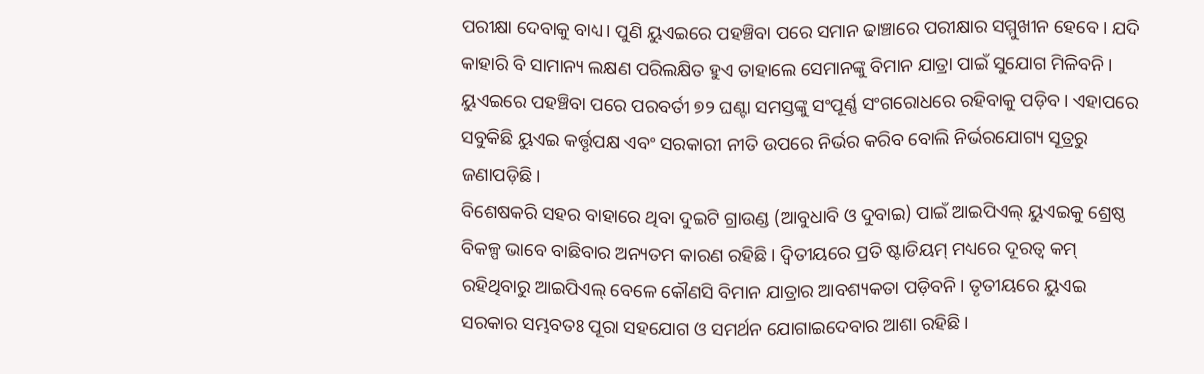ପରୀକ୍ଷା ଦେବାକୁ ବାଧ୍ୟ। ପୁଣି ୟୁଏଇରେ ପହଞ୍ଚିବା ପରେ ସମାନ ଢାଞ୍ଚାରେ ପରୀକ୍ଷାର ସମ୍ମୁଖୀନ ହେବେ। ଯଦି କାହାରି ବି ସାମାନ୍ୟ ଲକ୍ଷଣ ପରିଲକ୍ଷିତ ହୁଏ ତାହାଲେ ସେମାନଙ୍କୁ ବିମାନ ଯାତ୍ରା ପାଇଁ ସୁଯୋଗ ମିଳିବନି। ୟୁଏଇରେ ପହଞ୍ଚିବା ପରେ ପରବର୍ତୀ ୭୨ ଘଣ୍ଟା ସମସ୍ତଙ୍କୁ ସଂପୂର୍ଣ୍ଣ ସଂଗରୋଧରେ ରହିବାକୁ ପଡ଼ିବ। ଏହାପରେ ସବୁକିଛି ୟୁଏଇ କର୍ତ୍ତୃପକ୍ଷ ଏବଂ ସରକାରୀ ନୀତି ଉପରେ ନିର୍ଭର କରିବ ବୋଲି ନିର୍ଭରଯୋଗ୍ୟ ସୂତ୍ରରୁ ଜଣାପଡ଼ିଛି।
ବିଶେଷକରି ସହର ବାହାରେ ଥିବା ଦୁଇଟି ଗ୍ରାଉଣ୍ଡ (ଆବୁଧାବି ଓ ଦୁବାଇ) ପାଇଁ ଆଇପିଏଲ୍ ୟୁଏଇକୁ ଶ୍ରେଷ୍ଠ ବିକଳ୍ପ ଭାବେ ବାଛିବାର ଅନ୍ୟତମ କାରଣ ରହିଛି। ଦ୍ବିତୀୟରେ ପ୍ରତି ଷ୍ଟାଡିୟମ୍ ମଧ୍ୟରେ ଦୂରତ୍ବ କମ୍ ରହିଥିବାରୁ ଆଇପିଏଲ୍ ବେଳେ କୌଣସି ବିମାନ ଯାତ୍ରାର ଆବଶ୍ୟକତା ପଡ଼ିବନି। ତୃତୀୟରେ ୟୁଏଇ ସରକାର ସମ୍ଭବତଃ ପୂରା ସହଯୋଗ ଓ ସମର୍ଥନ ଯୋଗାଇଦେବାର ଆଶା ରହିଛି।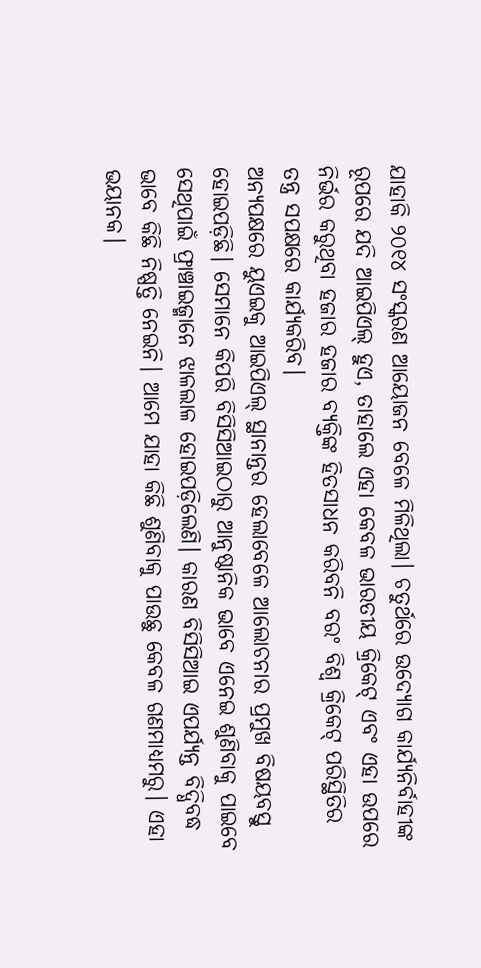ଯାହାକି ୨୦୧୪ ସଂସ୍କରଣ ଆୟୋଜନ ବେଳେ ମିଳିଥିଲା। ଚତୁର୍ଥରେ ଉଦ୍ୟୋଗ କାର୍ଯ୍ୟନିର୍ବାହୀଙ୍କ ରୂପରେ ଯଦି ଆଇପିଏଲ୍ ହୁଏ, ତାହାଲେ ଏହା କେବଳ ଭାରତୀୟ କ୍ରିକେଟ୍ ଏବଂ ଏହା ଉପରେ ନିର୍ଭର କରୁଥିବା ହଜାର ହଜାର ବ୍ୟକ୍ତିଙ୍କ ହିତସାଧନ କରିବନି ବରଂ ବିଶ୍ବ କ୍ରିକେଟ୍ ପରିସ୍ଥିତିର ତନ୍ତ୍ର ସପକ୍ଷରେ କାର୍ଯ୍ୟକରିବ।
ଅନ୍ୟପକ୍ଷରେ ୟୁଏଇକୁ ଆଇପିଏଲ୍ ସ୍ଥାନାନ୍ତର ହେଲାବେଳେ ଆଲୋଚନାର ପ୍ରମୁଖ ବିଷୟବସ୍ତୁ ହୋଇପଡ଼ିଛି। ସେମାନେ କିପରି ବିସିସିଆଇଠାରୁ ଆନୁଷ୍ଠାନିକ ଭାବେ ଏନେଇ ଶୁଣିବାକୁ ପାଇବେ ସେଥିପାଇଁ ଫ୍ରାଞ୍ଚାଇଜ୍ମାନେ ଝାଳଲାଳ ହୋଇପଡ଼ିଲେଣି। କାରଣ ବିସିସିଆଇ ଏପର୍ଯ୍ୟନ୍ତ ବିଦ୍ଧିବଦ୍ଧ ଭାବେ କିଛି ନିଷ୍ପତ୍ତି ନେଇନି। ଆମେ ଯାହା କିଛି ଶୁଣିବାକୁ ପାଉଛୁ କେବଳ ଗଣମାଧ୍ୟମରୁ। ଏହା ଭୟାନକ।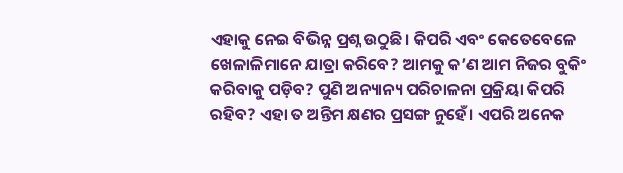ଏହାକୁ ନେଇ ବିଭିନ୍ନ ପ୍ରଶ୍ନ ଉଠୁଛି। କିପରି ଏବଂ କେତେବେଳେ ଖେଳାଳିମାନେ ଯାତ୍ରା କରିବେ? ଆମକୁ କ’ଣ ଆମ ନିଜର ବୁକିଂ କରିବାକୁ ପଡ଼ିବ? ପୁଣି ଅନ୍ୟାନ୍ୟ ପରିଚାଳନା ପ୍ରକ୍ରିୟା କିପରି ରହିବ? ଏହା ତ ଅନ୍ତିମ କ୍ଷଣର ପ୍ରସଙ୍ଗ ନୁହେଁ। ଏପରି ଅନେକ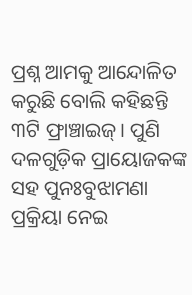ପ୍ରଶ୍ନ ଆମକୁ ଆନ୍ଦୋଳିତ କରୁଛି ବୋଲି କହିଛନ୍ତି ୩ଟି ଫ୍ରାଞ୍ଚାଇଜ୍। ପୁଣି ଦଳଗୁଡ଼ିକ ପ୍ରାୟୋଜକଙ୍କ ସହ ପୁନଃବୁଝାମଣା ପ୍ରକ୍ରିୟା ନେଇ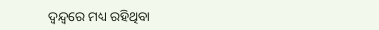ଦ୍ବନ୍ଦ୍ବରେ ମଧ୍ୟ ରହିଥିବା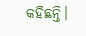କହିଛନ୍ତି।